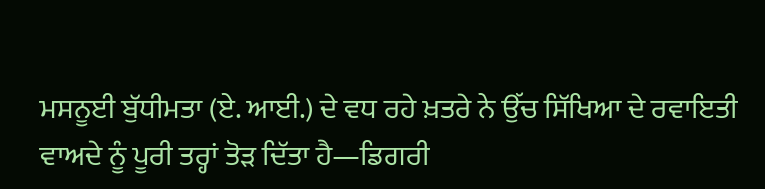ਮਸਨੂਈ ਬੁੱਧੀਮਤਾ (ਏ. ਆਈ.) ਦੇ ਵਧ ਰਹੇ ਖ਼ਤਰੇ ਨੇ ਉੱਚ ਸਿੱਖਿਆ ਦੇ ਰਵਾਇਤੀ ਵਾਅਦੇ ਨੂੰ ਪੂਰੀ ਤਰ੍ਹਾਂ ਤੋੜ ਦਿੱਤਾ ਹੈ—ਡਿਗਰੀ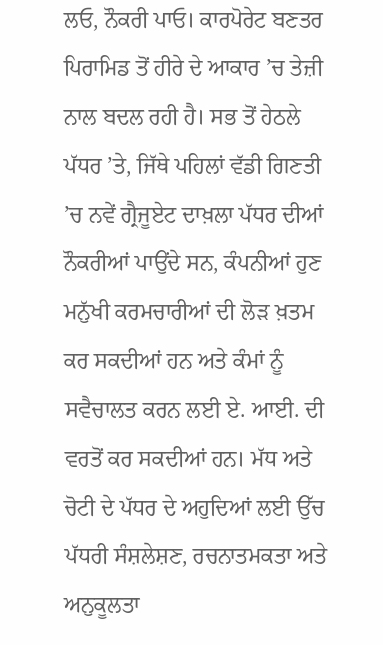ਲਓ, ਨੌਕਰੀ ਪਾਓ। ਕਾਰਪੋਰੇਟ ਬਣਤਰ ਪਿਰਾਮਿਡ ਤੋਂ ਹੀਰੇ ਦੇ ਆਕਾਰ ’ਚ ਤੇਜ਼ੀ ਨਾਲ ਬਦਲ ਰਹੀ ਹੈ। ਸਭ ਤੋਂ ਹੇਠਲੇ ਪੱਧਰ ’ਤੇ, ਜਿੱਥੇ ਪਹਿਲਾਂ ਵੱਡੀ ਗਿਣਤੀ ’ਚ ਨਵੇਂ ਗ੍ਰੈਜੂਏਟ ਦਾਖ਼ਲਾ ਪੱਧਰ ਦੀਆਂ ਨੌਕਰੀਆਂ ਪਾਉਂਦੇ ਸਨ, ਕੰਪਨੀਆਂ ਹੁਣ ਮਨੁੱਖੀ ਕਰਮਚਾਰੀਆਂ ਦੀ ਲੋੜ ਖ਼ਤਮ ਕਰ ਸਕਦੀਆਂ ਹਨ ਅਤੇ ਕੰਮਾਂ ਨੂੰ ਸਵੈਚਾਲਤ ਕਰਨ ਲਈ ਏ. ਆਈ. ਦੀ ਵਰਤੋਂ ਕਰ ਸਕਦੀਆਂ ਹਨ। ਮੱਧ ਅਤੇ ਚੋਟੀ ਦੇ ਪੱਧਰ ਦੇ ਅਹੁਦਿਆਂ ਲਈ ਉੱਚ ਪੱਧਰੀ ਸੰਸ਼ਲੇਸ਼ਣ, ਰਚਨਾਤਮਕਤਾ ਅਤੇ ਅਨੁਕੂਲਤਾ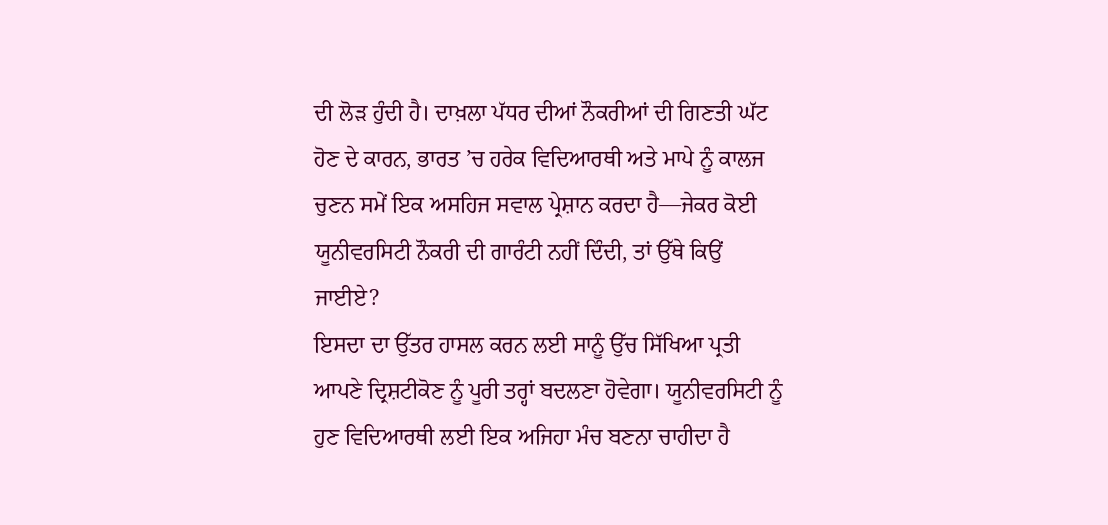ਦੀ ਲੋੜ ਹੁੰਦੀ ਹੈ। ਦਾਖ਼ਲਾ ਪੱਧਰ ਦੀਆਂ ਨੌਕਰੀਆਂ ਦੀ ਗਿਣਤੀ ਘੱਟ ਹੋਣ ਦੇ ਕਾਰਨ, ਭਾਰਤ ’ਚ ਹਰੇਕ ਵਿਦਿਆਰਥੀ ਅਤੇ ਮਾਪੇ ਨੂੰ ਕਾਲਜ ਚੁਣਨ ਸਮੇਂ ਇਕ ਅਸਹਿਜ ਸਵਾਲ ਪ੍ਰੇਸ਼ਾਨ ਕਰਦਾ ਹੈ—ਜੇਕਰ ਕੋਈ ਯੂਨੀਵਰਸਿਟੀ ਨੌਕਰੀ ਦੀ ਗਾਰੰਟੀ ਨਹੀਂ ਦਿੰਦੀ, ਤਾਂ ਉੱਥੇ ਕਿਉਂ ਜਾਈਏ?
ਇਸਦਾ ਦਾ ਉੱਤਰ ਹਾਸਲ ਕਰਨ ਲਈ ਸਾਨੂੰ ਉੱਚ ਸਿੱਖਿਆ ਪ੍ਰਤੀ ਆਪਣੇ ਦ੍ਰਿਸ਼ਟੀਕੋਣ ਨੂੰ ਪੂਰੀ ਤਰ੍ਹਾਂ ਬਦਲਣਾ ਹੋਵੇਗਾ। ਯੂਨੀਵਰਸਿਟੀ ਨੂੰ ਹੁਣ ਵਿਦਿਆਰਥੀ ਲਈ ਇਕ ਅਜਿਹਾ ਮੰਚ ਬਣਨਾ ਚਾਹੀਦਾ ਹੈ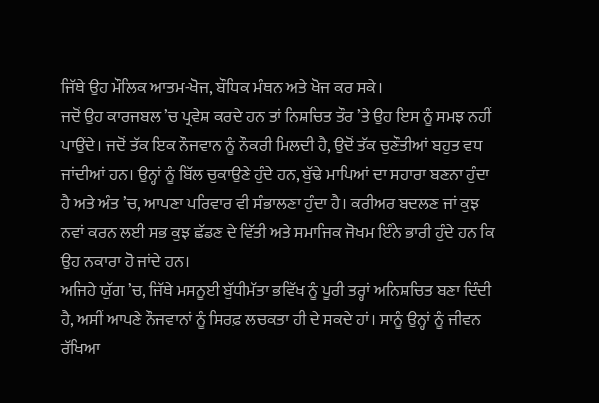ਜਿੱਥੇ ਉਹ ਮੌਲਿਕ ਆਤਮ-ਖੋਜ, ਬੌਧਿਕ ਮੰਥਨ ਅਤੇ ਖੋਜ ਕਰ ਸਕੇ।
ਜਦੋਂ ਉਹ ਕਾਰਜਬਲ ’ਚ ਪ੍ਰਵੇਸ਼ ਕਰਦੇ ਹਨ ਤਾਂ ਨਿਸ਼ਚਿਤ ਤੌਰ ’ਤੇ ਉਹ ਇਸ ਨੂੰ ਸਮਝ ਨਹੀਂ ਪਾਉਂਦੇ। ਜਦੋਂ ਤੱਕ ਇਕ ਨੌਜਵਾਨ ਨੂੰ ਨੌਕਰੀ ਮਿਲਦੀ ਹੈ, ਉਦੋਂ ਤੱਕ ਚੁਣੌਤੀਆਂ ਬਹੁਤ ਵਧ ਜਾਂਦੀਆਂ ਹਨ। ਉਨ੍ਹਾਂ ਨੂੰ ਬਿੱਲ ਚੁਕਾਉਣੇ ਹੁੰਦੇ ਹਨ, ਬੁੱਢੇ ਮਾਪਿਆਂ ਦਾ ਸਹਾਰਾ ਬਣਨਾ ਹੁੰਦਾ ਹੈ ਅਤੇ ਅੰਤ ’ਚ, ਆਪਣਾ ਪਰਿਵਾਰ ਵੀ ਸੰਭਾਲਣਾ ਹੁੰਦਾ ਹੈ। ਕਰੀਅਰ ਬਦਲਣ ਜਾਂ ਕੁਝ ਨਵਾਂ ਕਰਨ ਲਈ ਸਭ ਕੁਝ ਛੱਡਣ ਦੇ ਵਿੱਤੀ ਅਤੇ ਸਮਾਜਿਕ ਜੋਖਮ ਇੰਨੇ ਭਾਰੀ ਹੁੰਦੇ ਹਨ ਕਿ ਉਹ ਨਕਾਰਾ ਹੋ ਜਾਂਦੇ ਹਨ।
ਅਜਿਹੇ ਯੁੱਗ ’ਚ, ਜਿੱਥੇ ਮਸਨੂਈ ਬੁੱਧੀਮੱਤਾ ਭਵਿੱਖ ਨੂੰ ਪੂਰੀ ਤਰ੍ਹਾਂ ਅਨਿਸ਼ਚਿਤ ਬਣਾ ਦਿੰਦੀ ਹੈ, ਅਸੀਂ ਆਪਣੇ ਨੌਜਵਾਨਾਂ ਨੂੰ ਸਿਰਫ਼ ਲਚਕਤਾ ਹੀ ਦੇ ਸਕਦੇ ਹਾਂ। ਸਾਨੂੰ ਉਨ੍ਹਾਂ ਨੂੰ ਜੀਵਨ ਰੱਖਿਆ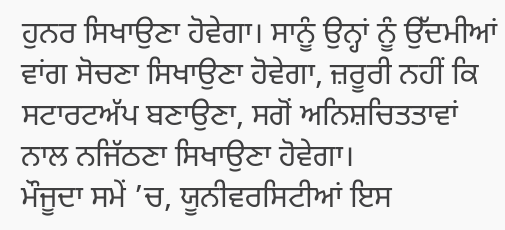ਹੁਨਰ ਸਿਖਾਉਣਾ ਹੋਵੇਗਾ। ਸਾਨੂੰ ਉਨ੍ਹਾਂ ਨੂੰ ਉੱਦਮੀਆਂ ਵਾਂਗ ਸੋਚਣਾ ਸਿਖਾਉਣਾ ਹੋਵੇਗਾ, ਜ਼ਰੂਰੀ ਨਹੀਂ ਕਿ ਸਟਾਰਟਅੱਪ ਬਣਾਉਣਾ, ਸਗੋਂ ਅਨਿਸ਼ਚਿਤਤਾਵਾਂ ਨਾਲ ਨਜਿੱਠਣਾ ਸਿਖਾਉਣਾ ਹੋਵੇਗਾ।
ਮੌਜੂਦਾ ਸਮੇਂ ’ਚ, ਯੂਨੀਵਰਸਿਟੀਆਂ ਇਸ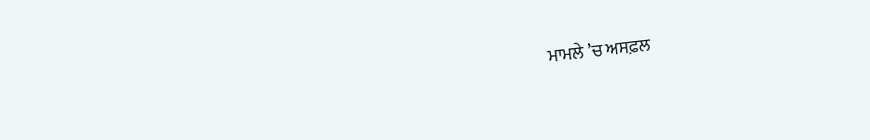ਮਾਮਲੇ ’ਚ ਅਸਫ਼ਲ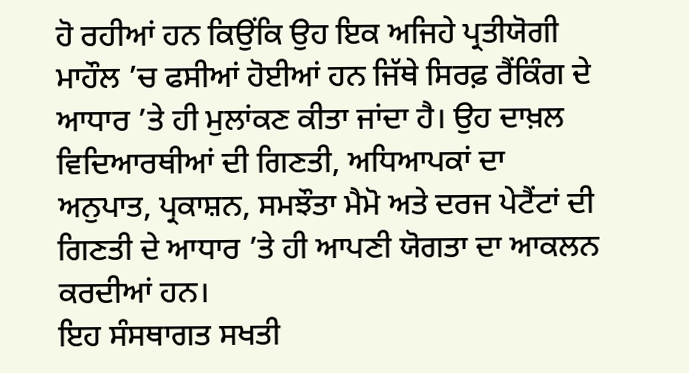ਹੋ ਰਹੀਆਂ ਹਨ ਕਿਉਂਕਿ ਉਹ ਇਕ ਅਜਿਹੇ ਪ੍ਰਤੀਯੋਗੀ ਮਾਹੌਲ ’ਚ ਫਸੀਆਂ ਹੋਈਆਂ ਹਨ ਜਿੱਥੇ ਸਿਰਫ਼ ਰੈਂਕਿੰਗ ਦੇ ਆਧਾਰ ’ਤੇ ਹੀ ਮੁਲਾਂਕਣ ਕੀਤਾ ਜਾਂਦਾ ਹੈ। ਉਹ ਦਾਖ਼ਲ ਵਿਦਿਆਰਥੀਆਂ ਦੀ ਗਿਣਤੀ, ਅਧਿਆਪਕਾਂ ਦਾ ਅਨੁਪਾਤ, ਪ੍ਰਕਾਸ਼ਨ, ਸਮਝੌਤਾ ਮੈਮੋ ਅਤੇ ਦਰਜ ਪੇਟੈਂਟਾਂ ਦੀ ਗਿਣਤੀ ਦੇ ਆਧਾਰ ’ਤੇ ਹੀ ਆਪਣੀ ਯੋਗਤਾ ਦਾ ਆਕਲਨ ਕਰਦੀਆਂ ਹਨ।
ਇਹ ਸੰਸਥਾਗਤ ਸਖਤੀ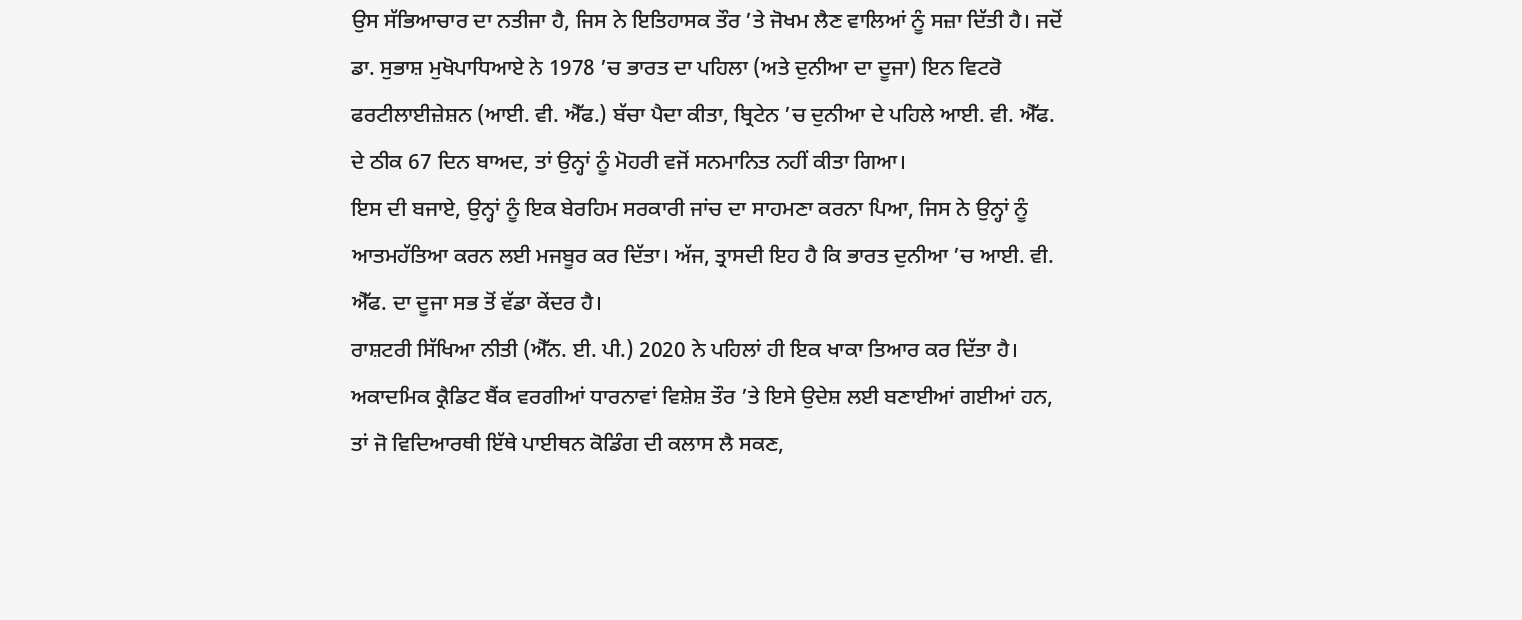ਉਸ ਸੱਭਿਆਚਾਰ ਦਾ ਨਤੀਜਾ ਹੈ, ਜਿਸ ਨੇ ਇਤਿਹਾਸਕ ਤੌਰ ’ਤੇ ਜੋਖਮ ਲੈਣ ਵਾਲਿਆਂ ਨੂੰ ਸਜ਼ਾ ਦਿੱਤੀ ਹੈ। ਜਦੋਂ ਡਾ. ਸੁਭਾਸ਼ ਮੁਖੋਪਾਧਿਆਏ ਨੇ 1978 ’ਚ ਭਾਰਤ ਦਾ ਪਹਿਲਾ (ਅਤੇ ਦੁਨੀਆ ਦਾ ਦੂਜਾ) ਇਨ ਵਿਟਰੋ ਫਰਟੀਲਾਈਜ਼ੇਸ਼ਨ (ਆਈ. ਵੀ. ਐੱਫ.) ਬੱਚਾ ਪੈਦਾ ਕੀਤਾ, ਬ੍ਰਿਟੇਨ ’ਚ ਦੁਨੀਆ ਦੇ ਪਹਿਲੇ ਆਈ. ਵੀ. ਐੱਫ. ਦੇ ਠੀਕ 67 ਦਿਨ ਬਾਅਦ, ਤਾਂ ਉਨ੍ਹਾਂ ਨੂੰ ਮੋਹਰੀ ਵਜੋਂ ਸਨਮਾਨਿਤ ਨਹੀਂ ਕੀਤਾ ਗਿਆ।
ਇਸ ਦੀ ਬਜਾਏ, ਉਨ੍ਹਾਂ ਨੂੰ ਇਕ ਬੇਰਹਿਮ ਸਰਕਾਰੀ ਜਾਂਚ ਦਾ ਸਾਹਮਣਾ ਕਰਨਾ ਪਿਆ, ਜਿਸ ਨੇ ਉਨ੍ਹਾਂ ਨੂੰ ਆਤਮਹੱਤਿਆ ਕਰਨ ਲਈ ਮਜਬੂਰ ਕਰ ਦਿੱਤਾ। ਅੱਜ, ਤ੍ਰਾਸਦੀ ਇਹ ਹੈ ਕਿ ਭਾਰਤ ਦੁਨੀਆ ’ਚ ਆਈ. ਵੀ. ਐੱਫ. ਦਾ ਦੂਜਾ ਸਭ ਤੋਂ ਵੱਡਾ ਕੇਂਦਰ ਹੈ।
ਰਾਸ਼ਟਰੀ ਸਿੱਖਿਆ ਨੀਤੀ (ਐੱਨ. ਈ. ਪੀ.) 2020 ਨੇ ਪਹਿਲਾਂ ਹੀ ਇਕ ਖਾਕਾ ਤਿਆਰ ਕਰ ਦਿੱਤਾ ਹੈ। ਅਕਾਦਮਿਕ ਕ੍ਰੈਡਿਟ ਬੈਂਕ ਵਰਗੀਆਂ ਧਾਰਨਾਵਾਂ ਵਿਸ਼ੇਸ਼ ਤੌਰ ’ਤੇ ਇਸੇ ਉਦੇਸ਼ ਲਈ ਬਣਾਈਆਂ ਗਈਆਂ ਹਨ, ਤਾਂ ਜੋ ਵਿਦਿਆਰਥੀ ਇੱਥੇ ਪਾਈਥਨ ਕੋਡਿੰਗ ਦੀ ਕਲਾਸ ਲੈ ਸਕਣ,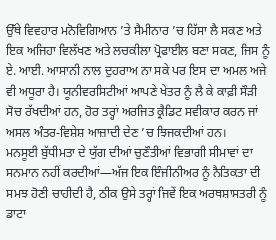ਉੱਥੇ ਵਿਵਹਾਰ ਮਨੋਵਿਗਿਆਨ ’ਤੇ ਸੈਮੀਨਾਰ ’ਚ ਹਿੱਸਾ ਲੈ ਸਕਣ ਅਤੇ ਇਕ ਅਜਿਹਾ ਵਿਲੱਖਣ ਅਤੇ ਲਚਕੀਲਾ ਪ੍ਰੋਫਾਈਲ ਬਣਾ ਸਕਣ, ਜਿਸ ਨੂੰ ਏ. ਆਈ. ਆਸਾਨੀ ਨਾਲ ਦੁਹਰਾਅ ਨਾ ਸਕੇ ਪਰ ਇਸ ਦਾ ਅਮਲ ਅਜੇ ਵੀ ਅਧੂਰਾ ਹੈ। ਯੂਨੀਵਰਸਿਟੀਆਂ ਆਪਣੇ ਖੇਤਰ ਨੂੰ ਲੈ ਕੇ ਕਾਫ਼ੀ ਸੌੜੀ ਸੋਚ ਰੱਖਦੀਆਂ ਹਨ, ਹੋਰ ਤਰ੍ਹਾਂ ਅਰਜਿਤ ਕ੍ਰੈਡਿਟ ਸਵੀਕਾਰ ਕਰਨ ਜਾਂ ਅਸਲ ਅੰਤਰ-ਵਿਸ਼ੇਸ਼ ਆਜ਼ਾਦੀ ਦੇਣ ’ਚ ਝਿਜਕਦੀਆਂ ਹਨ।
ਮਨਸੂਈ ਬੁੱਧੀਮਤਾ ਦੇ ਯੁੱਗ ਦੀਆਂ ਚੁਣੌਤੀਆਂ ਵਿਭਾਗੀ ਸੀਮਾਵਾਂ ਦਾ ਸਨਮਾਨ ਨਹੀਂ ਕਰਦੀਆਂ—ਅੱਜ ਇਕ ਇੰਜੀਨੀਅਰ ਨੂੰ ਨੈਤਿਕਤਾ ਦੀ ਸਮਝ ਹੋਣੀ ਚਾਹੀਦੀ ਹੈ, ਠੀਕ ਉਸੇ ਤਰ੍ਹਾਂ ਜਿਵੇਂ ਇਕ ਅਰਥਸ਼ਾਸਤਰੀ ਨੂੰ ਡਾਟਾ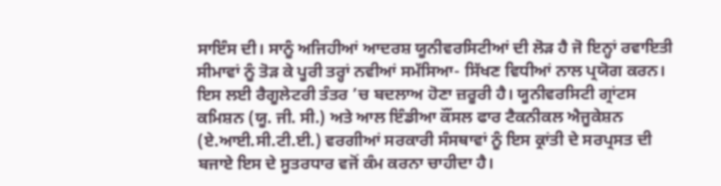ਸਾਇੰਸ ਦੀ। ਸਾਨੂੰ ਅਜਿਹੀਆਂ ਆਦਰਸ਼ ਯੂਨੀਵਰਸਿਟੀਆਂ ਦੀ ਲੋੜ ਹੈ ਜੋ ਇਨ੍ਹਾਂ ਰਵਾਇਤੀ ਸੀਮਾਵਾਂ ਨੂੰ ਤੋੜ ਕੇ ਪੂਰੀ ਤਰ੍ਹਾਂ ਨਵੀਆਂ ਸਮੱਸਿਆ- ਸਿੱਖਣ ਵਿਧੀਆਂ ਨਾਲ ਪ੍ਰਯੋਗ ਕਰਨ।
ਇਸ ਲਈ ਰੈਗੂਲੇਟਰੀ ਤੰਤਰ ’ਚ ਬਦਲਾਅ ਹੋਣਾ ਜ਼ਰੂਰੀ ਹੈ। ਯੂਨੀਵਰਸਿਟੀ ਗ੍ਰਾਂਟਸ ਕਮਿਸ਼ਨ (ਯੂ. ਜੀ. ਸੀ.) ਅਤੇ ਆਲ ਇੰਡੀਆ ਕੌਂਸਲ ਫਾਰ ਟੈਕਨੀਕਲ ਐਜੂਕੇਸ਼ਨ (ਏ.ਆਈ.ਸੀ.ਟੀ.ਈ.) ਵਰਗੀਆਂ ਸਰਕਾਰੀ ਸੰਸਥਾਵਾਂ ਨੂੰ ਇਸ ਕ੍ਰਾਂਤੀ ਦੇ ਸਰਪ੍ਰਸਤ ਦੀ ਬਜਾਏ ਇਸ ਦੇ ਸੂਤਰਧਾਰ ਵਜੋਂ ਕੰਮ ਕਰਨਾ ਚਾਹੀਦਾ ਹੈ।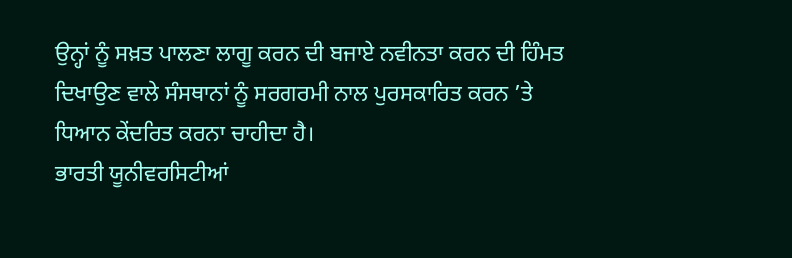ਉਨ੍ਹਾਂ ਨੂੰ ਸਖ਼ਤ ਪਾਲਣਾ ਲਾਗੂ ਕਰਨ ਦੀ ਬਜਾਏ ਨਵੀਨਤਾ ਕਰਨ ਦੀ ਹਿੰਮਤ ਦਿਖਾਉਣ ਵਾਲੇ ਸੰਸਥਾਨਾਂ ਨੂੰ ਸਰਗਰਮੀ ਨਾਲ ਪੁਰਸਕਾਰਿਤ ਕਰਨ ’ਤੇ ਧਿਆਨ ਕੇਂਦਰਿਤ ਕਰਨਾ ਚਾਹੀਦਾ ਹੈ।
ਭਾਰਤੀ ਯੂਨੀਵਰਸਿਟੀਆਂ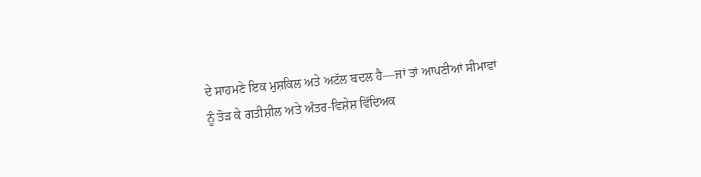ਦੇ ਸਾਹਮਣੇ ਇਕ ਮੁਸ਼ਕਿਲ ਅਤੇ ਅਟੱਲ ਬਦਲ ਹੈ—ਜਾਂ ਤਾਂ ਆਪਣੀਆਂ ਸੀਮਾਵਾਂ ਨੂੰ ਤੋੜ ਕੇ ਗਤੀਸ਼ੀਲ ਅਤੇ ਅੰਤਰ-ਵਿਸ਼ੇਸ਼ ਵਿੱਦਿਅਕ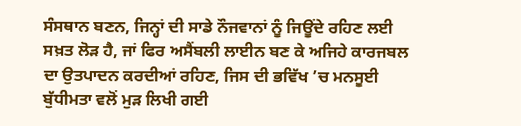ਸੰਸਥਾਨ ਬਣਨ, ਜਿਨ੍ਹਾਂ ਦੀ ਸਾਡੇ ਨੌਜਵਾਨਾਂ ਨੂੰ ਜਿਊਂਦੇ ਰਹਿਣ ਲਈ ਸਖ਼ਤ ਲੋੜ ਹੈ, ਜਾਂ ਫਿਰ ਅਸੈਂਬਲੀ ਲਾਈਨ ਬਣ ਕੇ ਅਜਿਹੇ ਕਾਰਜਬਲ ਦਾ ਉਤਪਾਦਨ ਕਰਦੀਆਂ ਰਹਿਣ, ਜਿਸ ਦੀ ਭਵਿੱਖ ’ਚ ਮਨਸੂਈ ਬੁੱਧੀਮਤਾ ਵਲੋਂ ਮੁੜ ਲਿਖੀ ਗਈ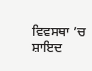ਵਿਵਸਥਾ ’ਚ ਸ਼ਾਇਦ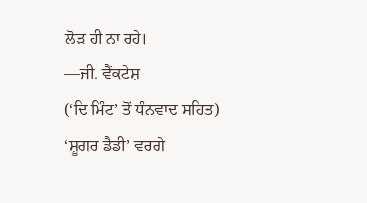ਲੋੜ ਹੀ ਨਾ ਰਹੇ।
—ਜੀ. ਵੈਂਕਟੇਸ਼
(‘ਦਿ ਮਿੰਟ’ ਤੋਂ ਧੰਨਵਾਦ ਸਹਿਤ)
‘ਸ਼ੂਗਰ ਡੈਡੀ’ ਵਰਗੇ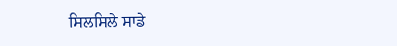ਸਿਲਸਿਲੇ ਸਾਡੇ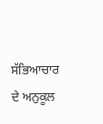ਸੱਭਿਆਚਾਰ ਦੇ ਅਨੁਕੂਲ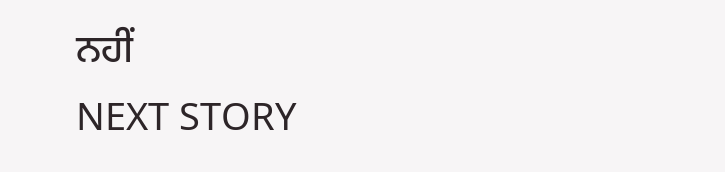ਨਹੀਂ
NEXT STORY